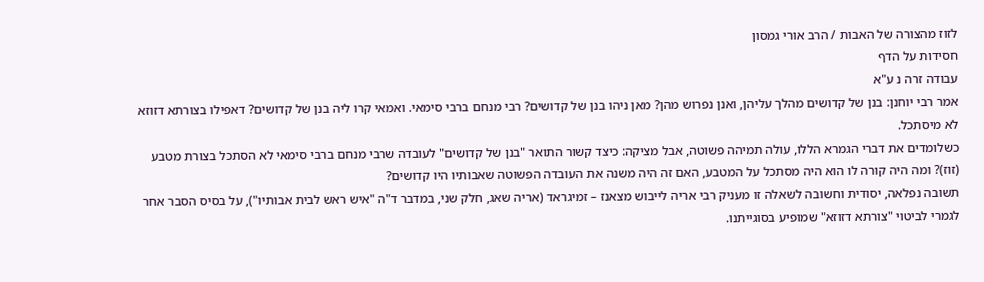לזוז מהצורה של האבות / הרב אורי גמסון
חסידות על הדף
עבודה זרה נ ע"א
אמר רבי יוחנן: בנן של קדושים מהלך עליהן, ואנן נפרוש מהן? מאן ניהו בנן של קדושים? רבי מנחם ברבי סימאי. ואמאי קרו ליה בנן של קדושים? דאפילו בצורתא דזוזא לא מיסתכל.
כשלומדים את דברי הגמרא הללו, עולה תמיהה פשוטה, אבל מציקה: כיצד קשור התואר "בנן של קדושים" לעובדה שרבי מנחם ברבי סימאי לא הסתכל בצורת מטבע (זוז)? ומה היה קורה לו הוא היה מסתכל על המטבע, האם זה היה משנה את העובדה הפשוטה שאבותיו היו קדושים?
תשובה נפלאה, יסודית וחשובה לשאלה זו מעניק רבי אריה לייבוש מצאנז – זמיגראד (אריה שאג, חלק שני, במדבר ד"ה "איש ראש לבית אבותיו"), על בסיס הסבר אחר לגמרי לביטוי "צורתא דזוזא" שמופיע בסוגייתנו.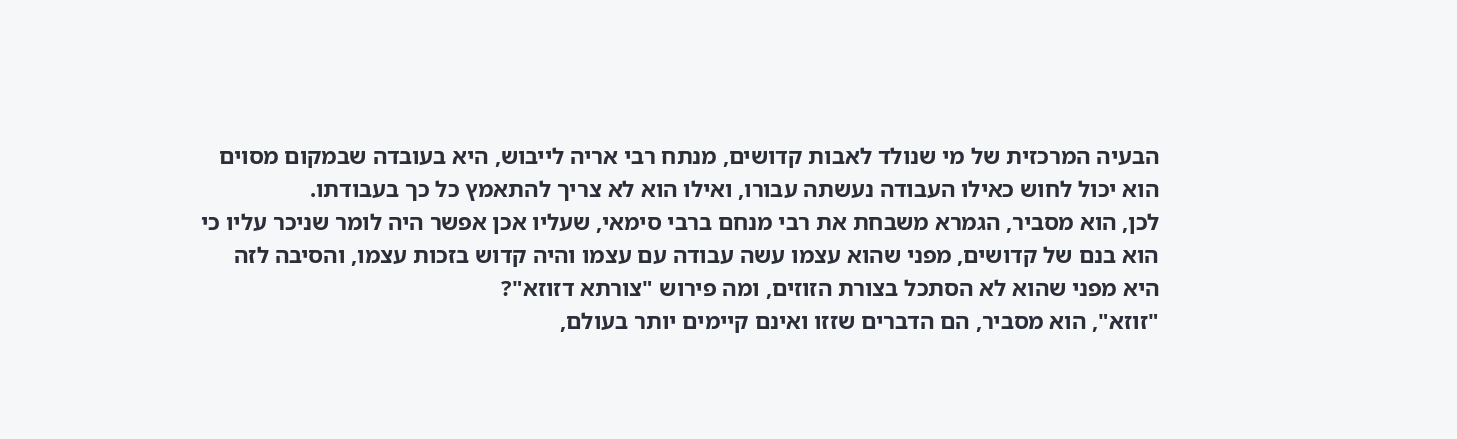הבעיה המרכזית של מי שנולד לאבות קדושים, מנתח רבי אריה לייבוש, היא בעובדה שבמקום מסוים הוא יכול לחוש כאילו העבודה נעשתה עבורו, ואילו הוא לא צריך להתאמץ כל כך בעבודתו.
לכן, הוא מסביר, הגמרא משבחת את רבי מנחם ברבי סימאי, שעליו אכן אפשר היה לומר שניכר עליו כי הוא בנם של קדושים, מפני שהוא עצמו עשה עבודה עם עצמו והיה קדוש בזכות עצמו, והסיבה לזה היא מפני שהוא לא הסתכל בצורת הזוזים, ומה פירוש "צורתא דזוזא"?
"זוזא", הוא מסביר, הם הדברים שזזו ואינם קיימים יותר בעולם,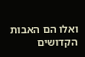ואלו הם האבות הקדושים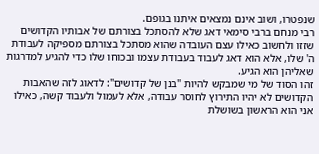שנפטרו, ושוב אינם נמצאים איתנו בגופם.
רבי מנחם ברבי סימאי דאג שלא להסתכל בצורתם של אבותיו הקדושים שזזו ולחשוב כאילו עצם העובדה שהוא מסתכל בצורתם מספיקה לעבודת ה' שלו, אלא הוא דאג לעבוד בעבודת עצמו ובכוחו שלו כדי להגיע למדרגות שאליהן הוא הגיע.
זהו הסוד של מי שמבקש להיות "בנן של קדושים": לדאוג לזה שהאבות הקדושים לא יהיו התירוץ לחוסר עבודה, אלא לעמול ולעבוד קשה, כאילו אני הוא הראשון בשושלת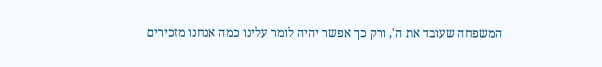המשפחה שעובד את ה', ורק כך אפשר יהיה לומר עלינו כמה אנחנו מזכירים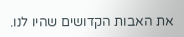את האבות הקדושים שהיו לנו.